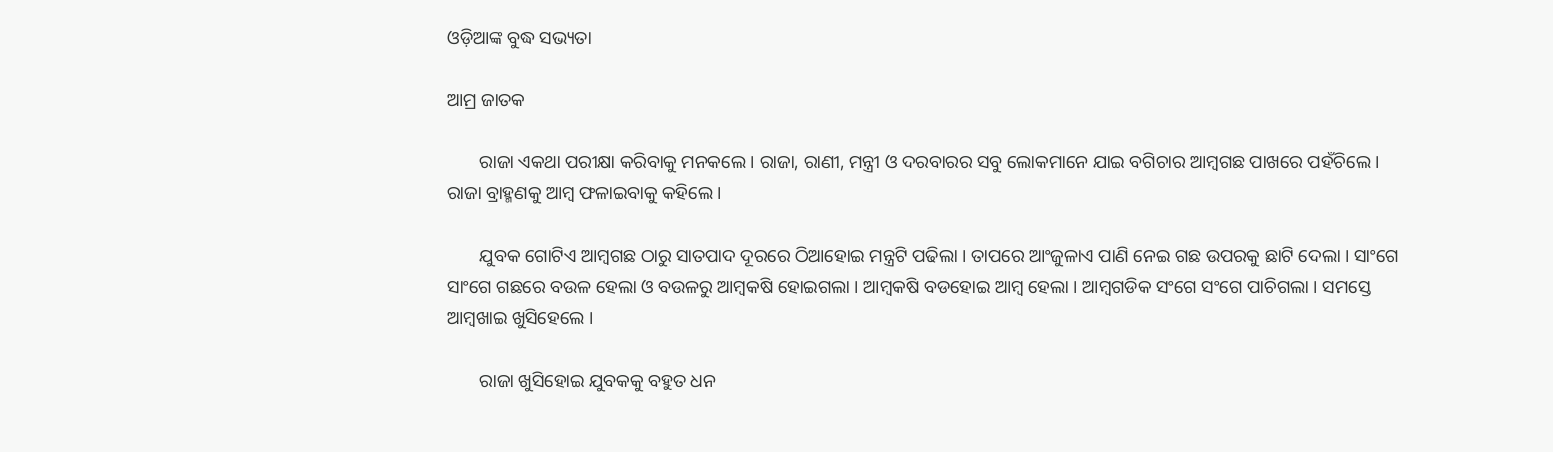ଓଡ଼ିଆଙ୍କ ବୁଦ୍ଧ ସଭ୍ୟତା

ଆମ୍ର ଜାତକ

       ରାଜା ଏକଥା ପରୀକ୍ଷା କରିବାକୁ ମନକଲେ । ରାଜା, ରାଣୀ, ମନ୍ତ୍ରୀ ଓ ଦରବାରର ସବୁ ଲୋକମାନେ ଯାଇ ବଗିଚାର ଆମ୍ବଗଛ ପାଖରେ ପହଁଚିଲେ । ରାଜା ବ୍ରାହ୍ମଣକୁ ଆମ୍ବ ଫଳାଇବାକୁ କହିଲେ ।

       ଯୁବକ ଗୋଟିଏ ଆମ୍ବଗଛ ଠାରୁ ସାତପାଦ ଦୂରରେ ଠିଆହୋଇ ମନ୍ତ୍ରଟି ପଢିଲା । ତାପରେ ଆଂଜୁଳାଏ ପାଣି ନେଇ ଗଛ ଉପରକୁ ଛାଟି ଦେଲା । ସାଂଗେ ସାଂଗେ ଗଛରେ ବଉଳ ହେଲା ଓ ବଉଳରୁ ଆମ୍ବକଷି ହୋଇଗଲା । ଆମ୍ବକଷି ବଡହୋଇ ଆମ୍ବ ହେଲା । ଆମ୍ବଗଡିକ ସଂଗେ ସଂଗେ ପାଚିଗଲା । ସମସ୍ତେ ଆମ୍ବଖାଇ ଖୁସିହେଲେ ।

       ରାଜା ଖୁସିହୋଇ ଯୁବକକୁ ବହୁତ ଧନ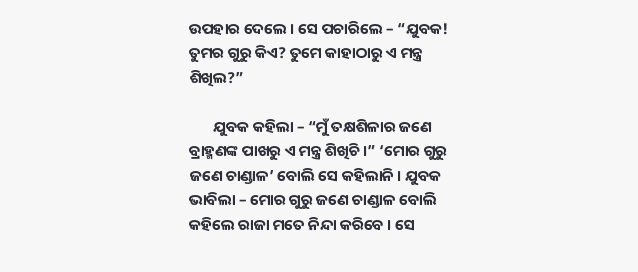ଉପହାର ଦେଲେ । ସେ ପଚାରିଲେ – “ଯୁବକ! ତୁମର ଗୁରୁ କିଏ? ତୁମେ କାହାଠାରୁ ଏ ମନ୍ତ୍ର ଶିଖିଲ?”

       ଯୁବକ କହିଲା – “ମୁଁ ତକ୍ଷଶିଳାର ଜଣେ ବ୍ରାହ୍ମଣଙ୍କ ପାଖରୁ ଏ ମନ୍ତ୍ର ଶିଖିଚି ।” ‘ମୋର ଗୁରୁ ଜଣେ ଚାଣ୍ଡାଳ’ ବୋଲି ସେ କହିଲାନି । ଯୁବକ ଭାବିଲା – ମୋର ଗୁରୁ ଜଣେ ଚାଣ୍ଡାଳ ବୋଲି କହିଲେ ରାଜା ମତେ ନିନ୍ଦା କରିବେ । ସେ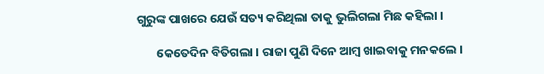ଗୁରୁଙ୍କ ପାଖରେ ଯେଉଁ ସତ୍ୟ କରିଥିଲା ତାକୁ ଭୁଲିଗଲା ମିଛ କହିଲା ।

       କେତେଦିନ ବିତିଗଲା । ରାଜା ପୁଣି ଦିନେ ଆମ୍ବ ଖାଇବାକୁ ମନକଲେ ।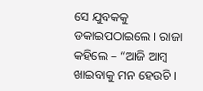ସେ ଯୁବକକୁ ଡକାଇପଠାଇଲେ । ରାଜା କହିଲେ – “ଆଜି ଆମ୍ବ ଖାଇବାକୁ ମନ ହେଉଚି ।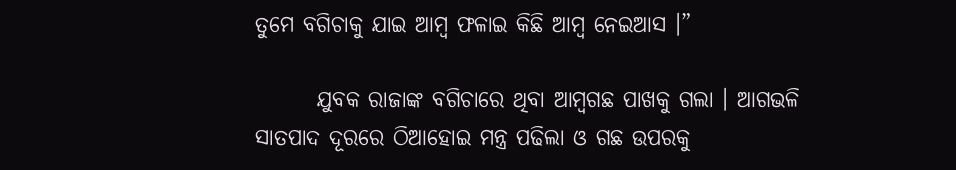ତୁମେ ବଗିଚାକୁ ଯାଇ ଆମ୍ବ ଫଳାଇ କିଛି ଆମ୍ବ ନେଇଆସ ।”

       ଯୁବକ ରାଜାଙ୍କ ବଗିଚାରେ ଥିବା ଆମ୍ବଗଛ ପାଖକୁ ଗଲା । ଆଗଭଳି ସାତପାଦ ଦୂରରେ ଠିଆହୋଇ ମନ୍ତ୍ର ପଢିଲା ଓ ଗଛ ଉପରକୁ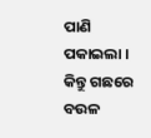ପାଣି ପକାଇଲା । କିନ୍ତୁ ଗଛରେ ବଉଳ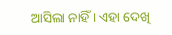ଆସିଲା ନାହିଁ । ଏହା ଦେଖି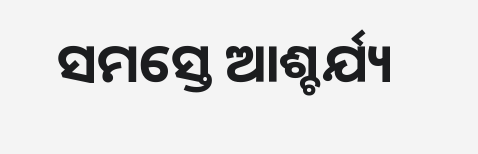ସମସ୍ତେ ଆଶ୍ଚର୍ଯ୍ୟ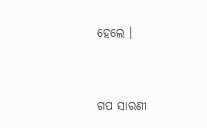ହେଲେ ।


ଗପ ସାରଣୀ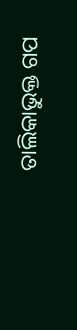ତାଲିକାଭୁକ୍ତ ଗପ